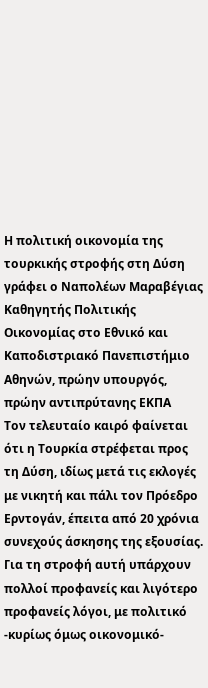Η πολιτική οικονομία της τουρκικής στροφής στη Δύση
γράφει ο Ναπολέων Μαραβέγιας
Καθηγητής Πολιτικής Οικονομίας στο Εθνικό και Καποδιστριακό Πανεπιστήμιο Αθηνών, πρώην υπουργός, πρώην αντιπρύτανης ΕΚΠΑ
Τον τελευταίο καιρό φαίνεται ότι η Τουρκία στρέφεται προς τη Δύση, ιδίως μετά τις εκλογές με νικητή και πάλι τον Πρόεδρο Ερντογάν, έπειτα από 20 χρόνια συνεχούς άσκησης της εξουσίας. Για τη στροφή αυτή υπάρχουν πολλοί προφανείς και λιγότερο προφανείς λόγοι, με πολιτικό -κυρίως όμως οικονομικό-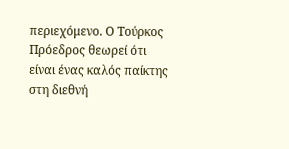περιεχόμενο. Ο Τούρκος Πρόεδρος θεωρεί ότι είναι ένας καλός παίκτης στη διεθνή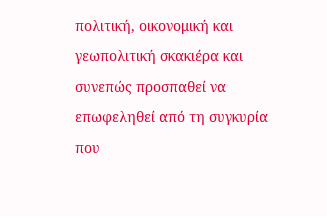πολιτική, οικονομική και γεωπολιτική σκακιέρα και συνεπώς προσπαθεί να επωφεληθεί από τη συγκυρία που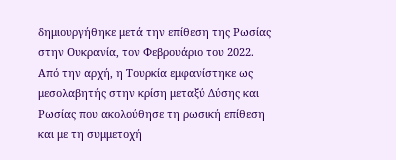δημιουργήθηκε μετά την επίθεση της Ρωσίας στην Ουκρανία, τον Φεβρουάριο του 2022.
Από την αρχή, η Τουρκία εμφανίστηκε ως μεσολαβητής στην κρίση μεταξύ Δύσης και Ρωσίας που ακολούθησε τη ρωσική επίθεση και με τη συμμετοχή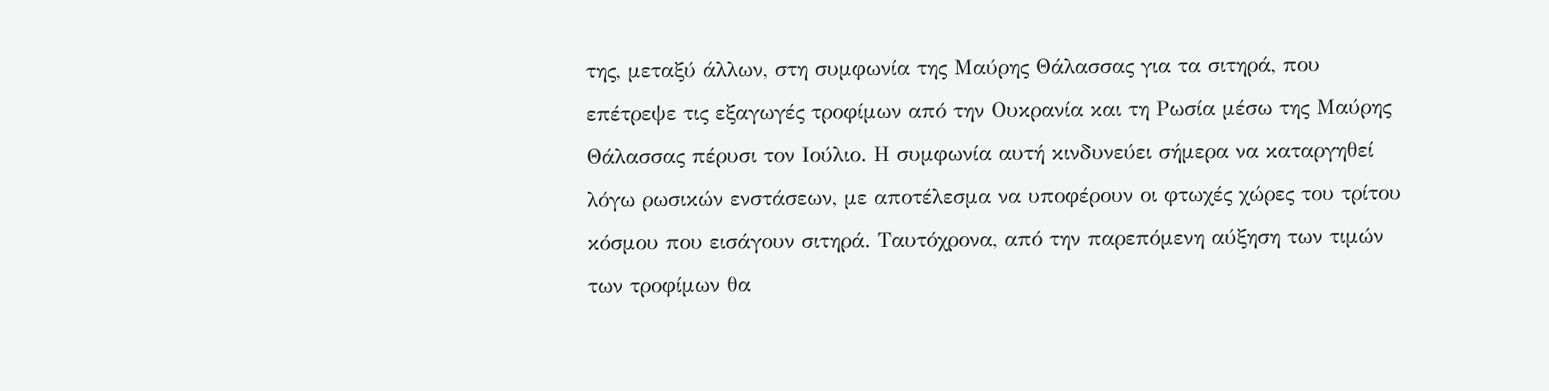της, μεταξύ άλλων, στη συμφωνία της Μαύρης Θάλασσας για τα σιτηρά, που επέτρεψε τις εξαγωγές τροφίμων από την Ουκρανία και τη Ρωσία μέσω της Μαύρης Θάλασσας πέρυσι τον Ιούλιο. Η συμφωνία αυτή κινδυνεύει σήμερα να καταργηθεί λόγω ρωσικών ενστάσεων, με αποτέλεσμα να υποφέρουν οι φτωχές χώρες του τρίτου κόσμου που εισάγουν σιτηρά. Ταυτόχρονα, από την παρεπόμενη αύξηση των τιμών των τροφίμων θα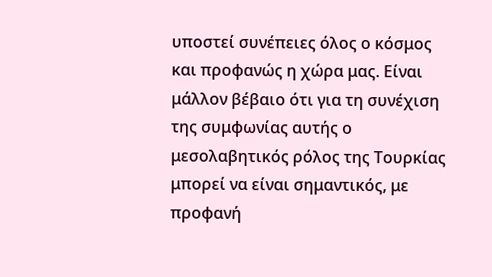υποστεί συνέπειες όλος ο κόσμος και προφανώς η χώρα μας. Είναι μάλλον βέβαιο ότι για τη συνέχιση της συμφωνίας αυτής ο μεσολαβητικός ρόλος της Τουρκίας μπορεί να είναι σημαντικός, με προφανή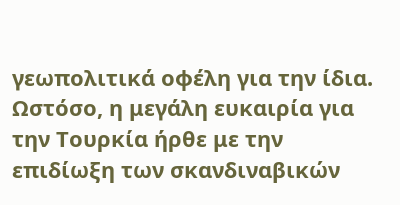γεωπολιτικά οφέλη για την ίδια.
Ωστόσο, η μεγάλη ευκαιρία για την Τουρκία ήρθε με την επιδίωξη των σκανδιναβικών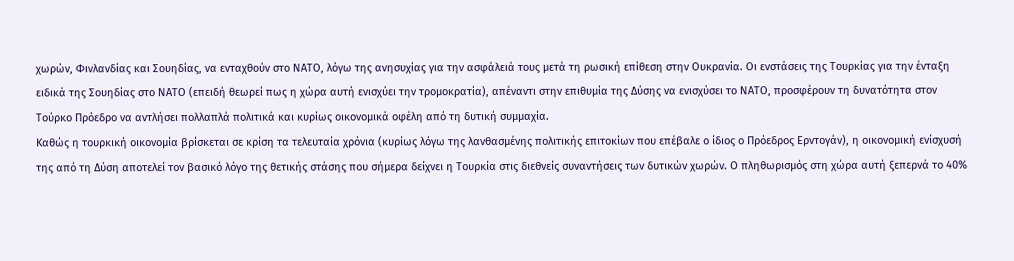χωρών, Φινλανδίας και Σουηδίας, να ενταχθούν στο ΝΑΤΟ, λόγω της ανησυχίας για την ασφάλειά τους μετά τη ρωσική επίθεση στην Ουκρανία. Οι ενστάσεις της Τουρκίας για την ένταξη ειδικά της Σουηδίας στο ΝΑΤΟ (επειδή θεωρεί πως η χώρα αυτή ενισχύει την τρομοκρατία), απέναντι στην επιθυμία της Δύσης να ενισχύσει το ΝΑΤΟ, προσφέρουν τη δυνατότητα στον Τούρκο Πρόεδρο να αντλήσει πολλαπλά πολιτικά και κυρίως οικονομικά οφέλη από τη δυτική συμμαχία.
Καθώς η τουρκική οικονομία βρίσκεται σε κρίση τα τελευταία χρόνια (κυρίως λόγω της λανθασμένης πολιτικής επιτοκίων που επέβαλε ο ίδιος ο Πρόεδρος Ερντογάν), η οικονομική ενίσχυσή της από τη Δύση αποτελεί τον βασικό λόγο της θετικής στάσης που σήμερα δείχνει η Τουρκία στις διεθνείς συναντήσεις των δυτικών χωρών. Ο πληθωρισμός στη χώρα αυτή ξεπερνά το 40%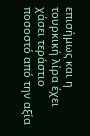επισήμως και η τουρκική λίρα έχει χάσει τεράστιο ποσοστό από την αξία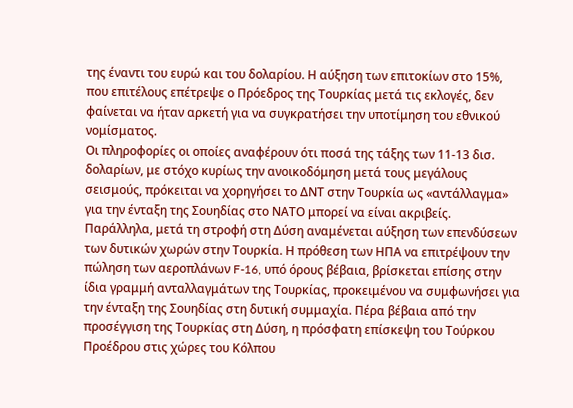της έναντι του ευρώ και του δολαρίου. Η αύξηση των επιτοκίων στο 15%, που επιτέλους επέτρεψε ο Πρόεδρος της Τουρκίας μετά τις εκλογές, δεν φαίνεται να ήταν αρκετή για να συγκρατήσει την υποτίμηση του εθνικού νομίσματος.
Οι πληροφορίες οι οποίες αναφέρουν ότι ποσά της τάξης των 11-13 δισ. δολαρίων, με στόχο κυρίως την ανοικοδόμηση μετά τους μεγάλους σεισμούς, πρόκειται να χορηγήσει το ΔΝΤ στην Τουρκία ως «αντάλλαγμα» για την ένταξη της Σουηδίας στο ΝΑΤΟ μπορεί να είναι ακριβείς. Παράλληλα, μετά τη στροφή στη Δύση αναμένεται αύξηση των επενδύσεων των δυτικών χωρών στην Τουρκία. Η πρόθεση των ΗΠΑ να επιτρέψουν την πώληση των αεροπλάνων F-16, υπό όρους βέβαια, βρίσκεται επίσης στην ίδια γραμμή ανταλλαγμάτων της Τουρκίας, προκειμένου να συμφωνήσει για την ένταξη της Σουηδίας στη δυτική συμμαχία. Πέρα βέβαια από την προσέγγιση της Τουρκίας στη Δύση, η πρόσφατη επίσκεψη του Τούρκου Προέδρου στις χώρες του Κόλπου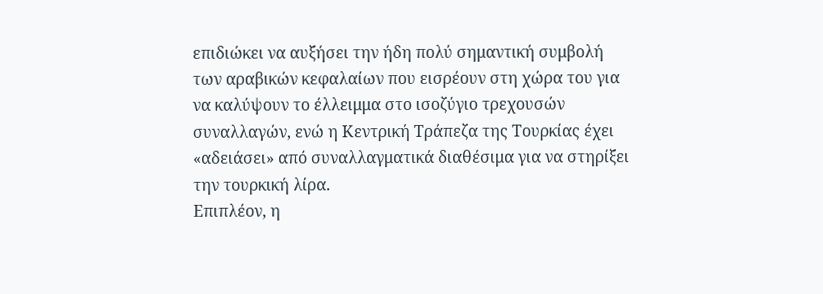επιδιώκει να αυξήσει την ήδη πολύ σημαντική συμβολή των αραβικών κεφαλαίων που εισρέουν στη χώρα του για να καλύψουν το έλλειμμα στο ισοζύγιο τρεχουσών συναλλαγών, ενώ η Κεντρική Τράπεζα της Τουρκίας έχει «αδειάσει» από συναλλαγματικά διαθέσιμα για να στηρίξει την τουρκική λίρα.
Επιπλέον, η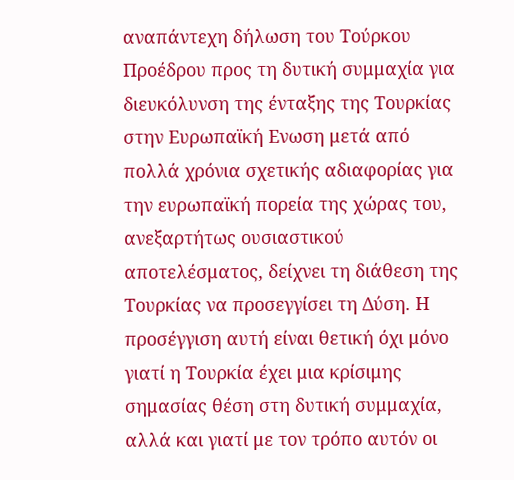αναπάντεχη δήλωση του Τούρκου Προέδρου προς τη δυτική συμμαχία για διευκόλυνση της ένταξης της Τουρκίας στην Ευρωπαϊκή Ενωση μετά από πολλά χρόνια σχετικής αδιαφορίας για την ευρωπαϊκή πορεία της χώρας του, ανεξαρτήτως ουσιαστικού αποτελέσματος, δείχνει τη διάθεση της Τουρκίας να προσεγγίσει τη Δύση. Η προσέγγιση αυτή είναι θετική όχι μόνο γιατί η Τουρκία έχει μια κρίσιμης σημασίας θέση στη δυτική συμμαχία, αλλά και γιατί με τον τρόπο αυτόν οι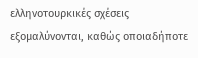ελληνοτουρκικές σχέσεις εξομαλύνονται, καθώς οποιαδήποτε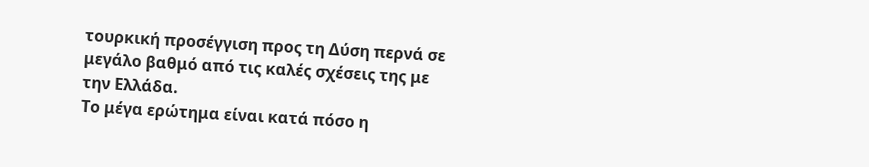τουρκική προσέγγιση προς τη Δύση περνά σε μεγάλο βαθμό από τις καλές σχέσεις της με την Ελλάδα.
Το μέγα ερώτημα είναι κατά πόσο η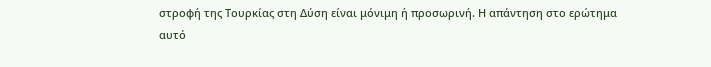στροφή της Τουρκίας στη Δύση είναι μόνιμη ή προσωρινή. Η απάντηση στο ερώτημα αυτό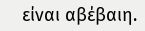είναι αβέβαιη.